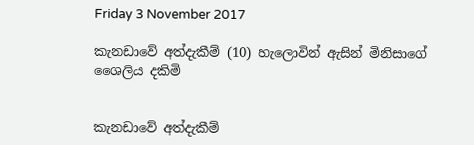Friday 3 November 2017

කැනඩාවේ අත්දැකීම් (10) හැලොවින් ඇසින් මිනිසාගේ ශෛලිය දකිමි


කැනඩාවේ අත්දැකීම්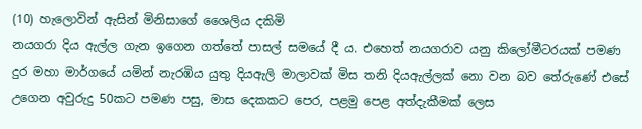(10) හැලොවින් ඇසින් මිනිසාගේ ශෛලිය දකිමි
නයගරා දිය ඇල්ල ගැන ඉගෙන ගත්තේ පාසල් සමයේ දී ය. එහෙත් නයගරාව යනු කිලෝමීටරයක් පමණ දුර මහා මාර්ගයේ යමින් නැරඹිය යුතු දියඇලි මාලාවක් මිස තනි දියඇල්ලක් නො වන බව තේරුණේ එසේ උගෙන අවුරුදු 50කට පමණ පසු, මාස දෙකකට පෙර, පළමු පෙළ අත්දැකීමක් ලෙස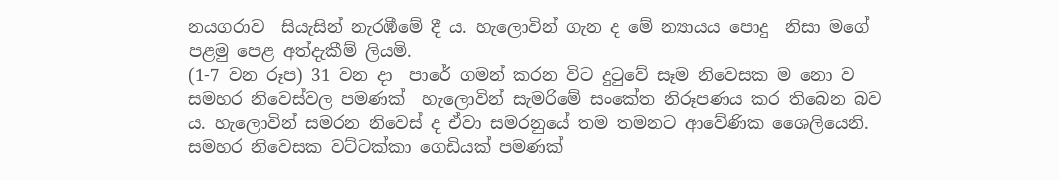නයගරාව  සියැසින් නැරඹීමේ දී ය. හැලොවින් ගැන ද මේ න්‍යායය පොදු  නිසා මගේ පළමු පෙළ අත්දැකීම් ලියමි.
(1-7 වන රූප) 31 වන දා  පාරේ ගමන් කරන විට දුටුවේ සෑම නිවෙසක ම නො ව සමහර නිවෙස්වල පමණක්  හැලොවින් සැමරිමේ සංකේත නිරූපණය කර තිබෙන බව ය. හැලොවින් සමරන නිවෙස් ද ඒවා සමරනුයේ තම තමනට ආවේණික ශෛලියෙනි. සමහර නිවෙසක වට්ටක්කා ගෙඩියක් පමණක්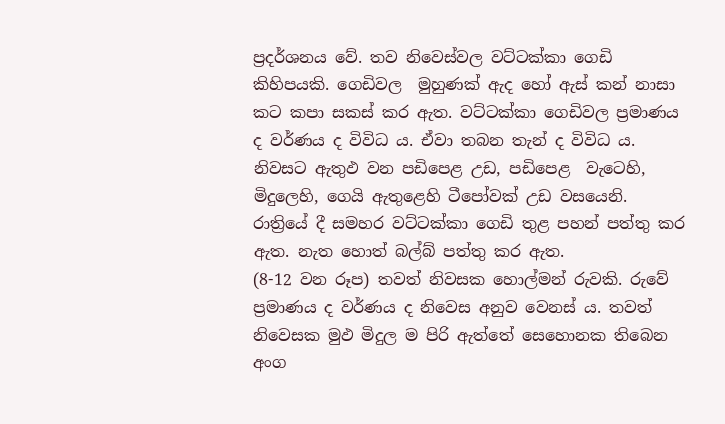ප්‍රදර්ශනය වේ. තව නිවෙස්වල වට්ටක්කා ගෙඩි කිහිපයකි. ගෙඩිවල  මුහුණක් ඇද හෝ ඇස් කන් නාසා කට කපා සකස් කර ඇත. වට්ටක්කා ගෙඩිවල ප්‍රමාණය ද වර්ණය ද විවිධ ය. ඒවා තබන තැන් ද විවිධ ය. නිවසට ඇතුඵ වන පඩිපෙළ උඩ, පඩිපෙළ  වැටෙහි, මිදුලෙහි, ගෙයි ඇතුළෙහි ටීපෝවක් උඩ වසයෙනි.  රාත්‍රියේ දී සමහර වට්ටක්කා ගෙඩි තුළ පහන් පත්තු කර ඇත. නැත හොත් බල්බ් පත්තු කර ඇත.
(8-12 වන රූප) තවත් නිවසක හොල්මන් රුවකි. රුවේ ප්‍රමාණය ද වර්ණය ද නිවෙස අනුව වෙනස් ය. තවත් නිවෙසක මුඵ මිදුල ම පිරි ඇත්තේ සෙහොනක තිබෙන අංග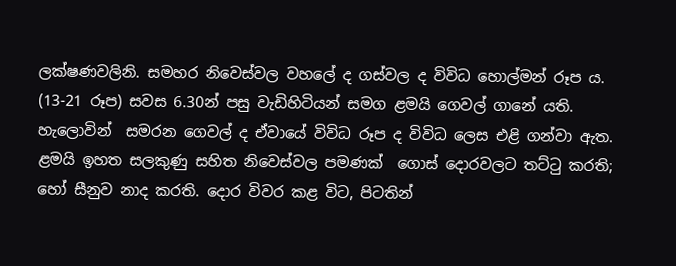ලක්ෂණවලිනි. සමහර නිවෙස්වල වහලේ ද ගස්වල ද විවිධ හොල්මන් රූප ය.
(13-21 රූප) සවස 6.30න් පසු වැඩිහිටියන් සමග ළමයි ගෙවල් ගානේ යති. හැලොවින්  සමරන ගෙවල් ද ඒවායේ විවිධ රූප ද විවිධ ලෙස එළි ගන්වා ඇත.   ළමයි ඉහත සලකුණු සහිත නිවෙස්වල පමණක්  ගොස් දොරවලට තට්ටු කරති; හෝ සීනුව නාද කරති. දොර විවර කළ විට, පිටතින්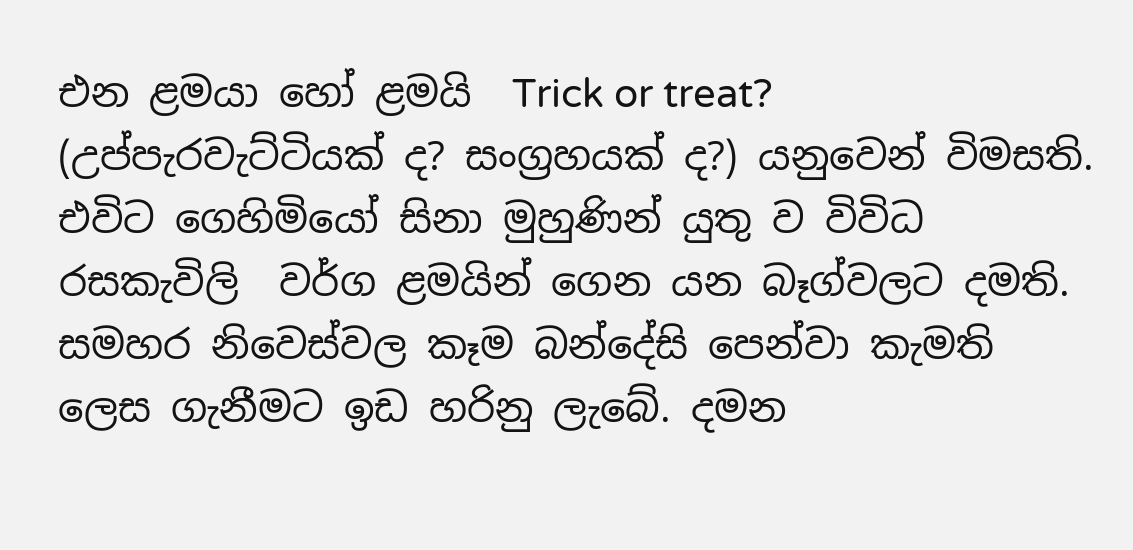එන ළමයා හෝ ළමයි  Trick or treat? (උප්පැරවැට්ටියක් ද? සංග්‍රහයක් ද?) යනුවෙන් විමසති. එවිට ගෙහිමියෝ සිනා මුහුණින් යුතු ව විවිධ රසකැවිලි  වර්ග ළමයින් ගෙන යන බෑග්වලට දමති. සමහර නිවෙස්වල කෑම බන්දේසි පෙන්වා කැමති ලෙස ගැනීමට ඉඩ හරිනු ලැබේ. දමන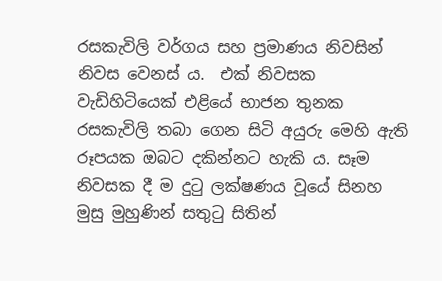රසකැවිලි වර්ගය සහ ප්‍රමාණය නිවසින් නිවස වෙනස් ය.  එක් නිවසක වැඩිහිටියෙක් එළියේ භාජන තුනක රසකැවිලි තබා ගෙන සිටි අයුරු මෙහි ඇති රූපයක ඔබට දකින්නට හැකි ය. සෑම නිවසක දී ම දුටු ලක්ෂණය වූයේ සිනහ මුසු මුහුණින් සතුටු සිතින්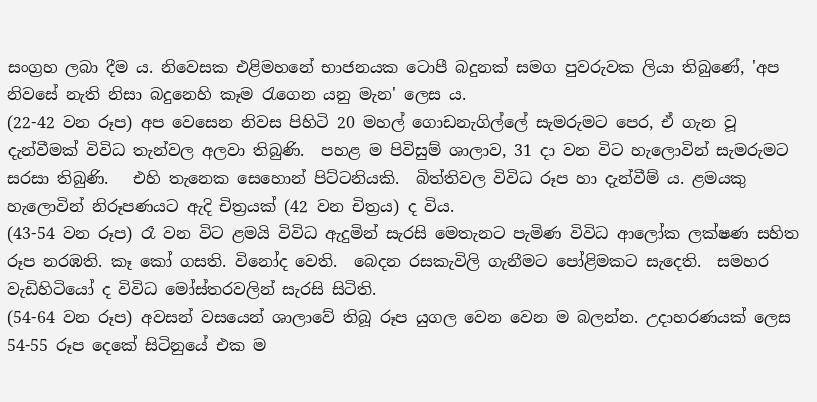සංග්‍රහ ලබා දීම ය. නිවෙසක එළිමහනේ භාජනයක ‍ටොපී බදුනක් සමග පුවරුවක ලියා තිබුණේ, 'අප නිවසේ නැති නිසා බදුනෙහි කෑම රැගෙන යනු මැන' ලෙස ය.
(22-42 වන රූප) අප වෙසෙන නිවස පිහිටි 20 මහල් ගොඩනැගිල්ලේ සැමරුමට පෙර, ඒ ගැන වූ දැන්වීමක් විවිධ තැන්වල අලවා තිබුණි.  පහළ ම පිවිසුම් ශාලාව, 31 දා වන විට හැලොවින් සැමරුමට සරසා තිබුණි.   එහි තැනෙක සෙහොන් පිට්ටනියකි.  බිත්තිවල විවිධ රූප හා දැන්වීම් ය. ළමයකු හැලොවින් නිරූපණයට ඇදි චිත්‍රයක් (42 වන චිත්‍රය) ද විය.
(43-54 වන රූප) රෑ වන විට ළමයි විවිධ ඇදුමින් සැරසි මෙතැනට පැමිණ විවිධ ආලෝක ලක්ෂණ සහිත රූප නරඹති. කෑ කෝ ගසති. විනෝද වෙති.  බෙදන රසකැවිලි ගැනීමට පෝළිමකට සැදෙති.  සමහර වැඩිහිටියෝ ද විවිධ මෝස්තරවලින් සැරසි සිටිති.
(54-64 වන රූප) අවසන් වසයෙන් ශාලාවේ තිබූ රූප යුගල වෙන වෙන ම බලන්න. උදාහරණයක් ලෙස 54-55 රූප දෙකේ සිටිනුයේ එක ම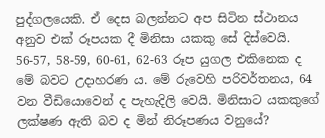පුද්ගලයෙකි. ඒ දෙස බලන්නට අප සිටින ස්ථානය අනුව එක් රූපයක දී මිනිසා යකකු සේ දිස්වෙයි. 56-57, 58-59, 60-61, 62-63 රූප යුගල එකිනෙක ද මේ බවට උදාහරණ ය. මේ රුවෙහි පරිවර්තනය, 64 වන වීඩියොවෙන් ද පැහැදිලි වෙයි. මිනිසාට යකකුගේ ලක්ෂණ ඇති බව ද මින් නිරූපණය වනුයේ?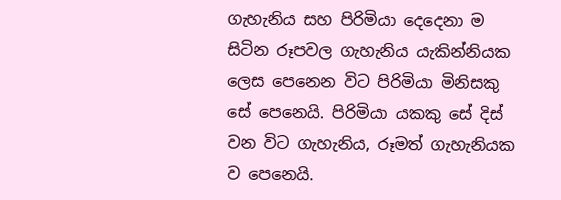ගැහැනිය සහ පිරිමියා දෙදෙනා ම සිටින රූපවල ගැහැනිය යැකින්නියක ලෙස පෙනෙන විට පිරිමියා මිනිසකු සේ පෙනෙයි. පිරිමියා යකකු සේ දිස් වන විට ගැහැනිය, රූමත් ගැහැනියක ව පෙනෙයි.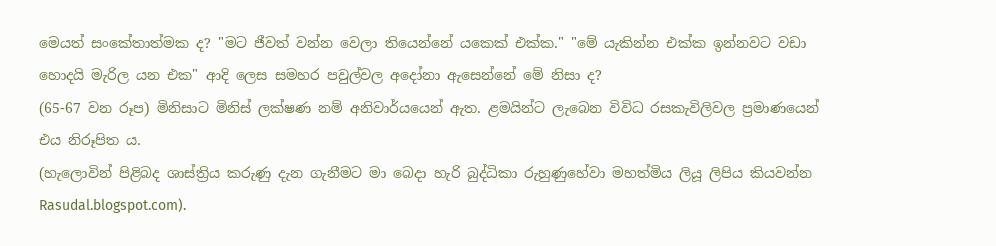මෙයත් සංකේතාත්මක ද? "මට ජීවත් වන්න වෙලා තියෙන්නේ යකෙක් එක්ක." "මේ යැකින්න එක්ක ඉන්නවට වඩා හොදයි මැරිල යන එක" ආදි ලෙස සමහර පවුල්වල අදෝනා ඇසෙන්නේ මේ නිසා ද?
(65-67 වන රූප) මිනිසාට මිනිස් ලක්ෂණ නම් අනිවාර්යයෙන් ඇත. ළමයින්ට ලැබෙන විවිධ රසකැවිලිවල ප්‍රමාණයෙන් එය නිරූපිත ය.
(හැලොවින් පිළිබද ශාස්ත්‍රිය කරුණු දැන ගැනීමට මා බෙදා හැරි බුද්ධිකා රුහුණුහේවා මහත්මිය ලියූ ලිපිය කියවන්න Rasudal.blogspot.com).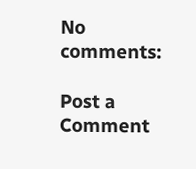No comments:

Post a Comment